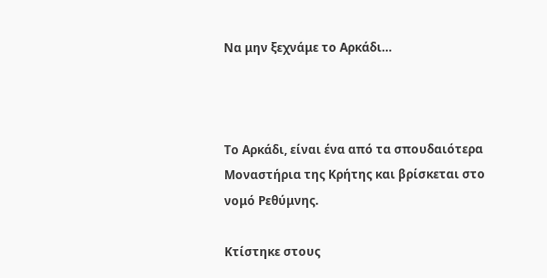Να μην ξεχνάμε το Αρκάδι…



Το Αρκάδι, είναι ένα από τα σπουδαιότερα Μοναστήρια της Κρήτης και βρίσκεται στο νομό Ρεθύμνης.

Κτίστηκε στους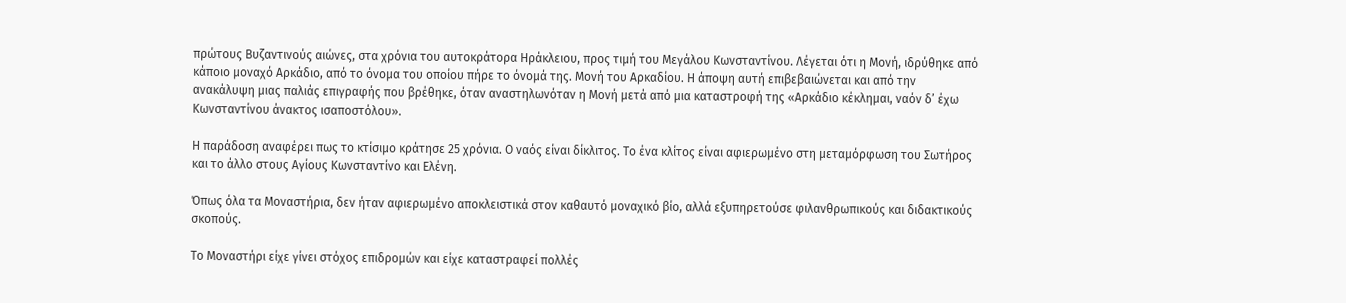πρώτους Βυζαντινούς αιώνες, στα χρόνια του αυτοκράτορα Ηράκλειου, προς τιμή του Μεγάλου Κωνσταντίνου. Λέγεται ότι η Μονή, ιδρύθηκε από κάποιο μοναχό Αρκάδιο, από το όνομα του οποίου πήρε το όνομά της. Μονή του Αρκαδίου. Η άποψη αυτή επιβεβαιώνεται και από την ανακάλυψη μιας παλιάς επιγραφής που βρέθηκε, όταν αναστηλωνόταν η Μονή μετά από μια καταστροφή της «Αρκάδιο κέκλημαι, ναόν δ’ έχω Κωνσταντίνου άνακτος ισαποστόλου».

Η παράδοση αναφέρει πως το κτίσιμο κράτησε 25 χρόνια. Ο ναός είναι δίκλιτος. Το ένα κλίτος είναι αφιερωμένο στη μεταμόρφωση του Σωτήρος και το άλλο στους Αγίους Κωνσταντίνο και Ελένη.

Όπως όλα τα Μοναστήρια, δεν ήταν αφιερωμένο αποκλειστικά στον καθαυτό μοναχικό βίο, αλλά εξυπηρετούσε φιλανθρωπικούς και διδακτικούς σκοπούς.

Το Μοναστήρι είχε γίνει στόχος επιδρομών και είχε καταστραφεί πολλές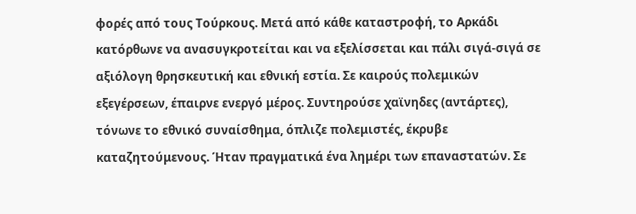φορές από τους Τούρκους. Μετά από κάθε καταστροφή, το Αρκάδι κατόρθωνε να ανασυγκροτείται και να εξελίσσεται και πάλι σιγά-σιγά σε αξιόλογη θρησκευτική και εθνική εστία. Σε καιρούς πολεμικών εξεγέρσεων, έπαιρνε ενεργό μέρος. Συντηρούσε χαϊνηδες (αντάρτες), τόνωνε το εθνικό συναίσθημα, όπλιζε πολεμιστές, έκρυβε καταζητούμενους. Ήταν πραγματικά ένα λημέρι των επαναστατών. Σε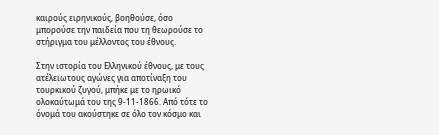καιρούς ειρηνικούς, βοηθούσε, όσο μπορούσε την παιδεία που τη θεωρούσε το στήριγμα του μέλλοντος του έθνους.

Στην ιστορία του Ελληνικού έθνους, με τους ατέλειωτους αγώνες για αποτίναξη του τουρκικού ζυγού, μπήκε με το ηρωικό ολοκαύτωμά του της 9-11-1866. Από τότε το όνομά του ακούστηκε σε όλο τον κόσμο και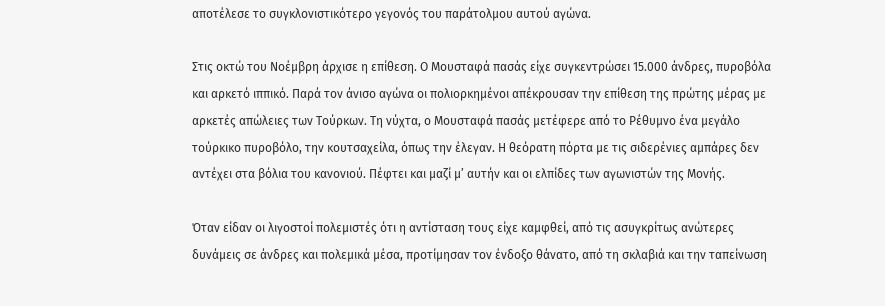αποτέλεσε το συγκλονιστικότερο γεγονός του παράτολμου αυτού αγώνα.

Στις οκτώ του Νοέμβρη άρχισε η επίθεση. Ο Μουσταφά πασάς είχε συγκεντρώσει 15.000 άνδρες, πυροβόλα και αρκετό ιππικό. Παρά τον άνισο αγώνα οι πολιορκημένοι απέκρουσαν την επίθεση της πρώτης μέρας με αρκετές απώλειες των Τούρκων. Τη νύχτα, ο Μουσταφά πασάς μετέφερε από το Ρέθυμνο ένα μεγάλο τούρκικο πυροβόλο, την κουτσαχείλα, όπως την έλεγαν. Η θεόρατη πόρτα με τις σιδερένιες αμπάρες δεν αντέχει στα βόλια του κανονιού. Πέφτει και μαζί μ’ αυτήν και οι ελπίδες των αγωνιστών της Μονής.

Όταν είδαν οι λιγοστοί πολεμιστές ότι η αντίσταση τους είχε καμφθεί, από τις ασυγκρίτως ανώτερες δυνάμεις σε άνδρες και πολεμικά μέσα, προτίμησαν τον ένδοξο θάνατο, από τη σκλαβιά και την ταπείνωση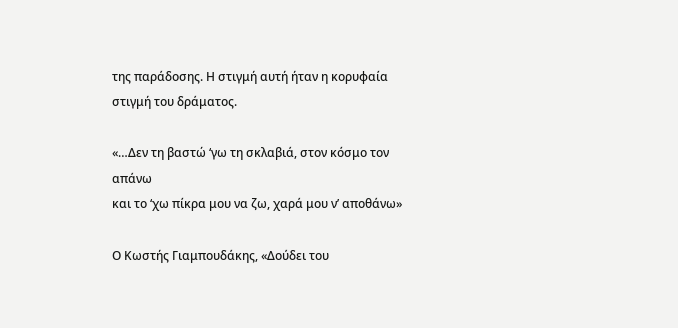της παράδοσης. Η στιγμή αυτή ήταν η κορυφαία στιγμή του δράματος.

«…Δεν τη βαστώ ‘γω τη σκλαβιά, στον κόσμο τον απάνω
και το ‘χω πίκρα μου να ζω, χαρά μου ν’ αποθάνω»

Ο Κωστής Γιαμπουδάκης, «Δούδει του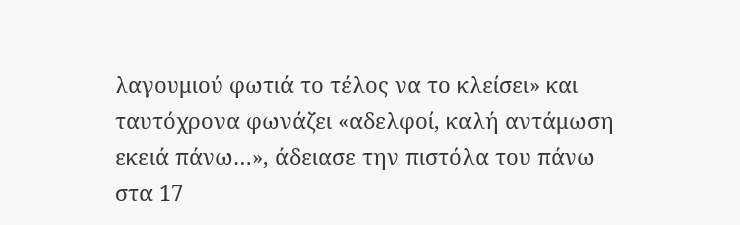λαγουμιού φωτιά το τέλος να το κλείσει» και ταυτόχρονα φωνάζει «αδελφοί, καλή αντάμωση εκειά πάνω…», άδειασε την πιστόλα του πάνω στα 17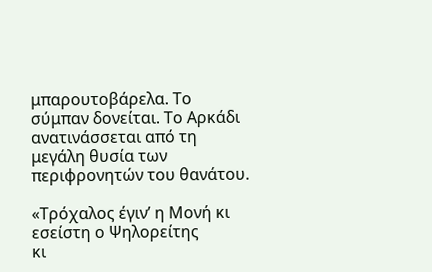μπαρουτοβάρελα. Το σύμπαν δονείται. Το Αρκάδι ανατινάσσεται από τη μεγάλη θυσία των περιφρονητών του θανάτου.

«Τρόχαλος έγιν’ η Μονή κι εσείστη ο Ψηλορείτης
κι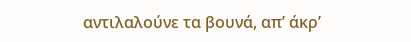αντιλαλούνε τα βουνά, απ’ άκρ’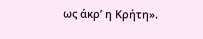ως άκρ’ η Κρήτη».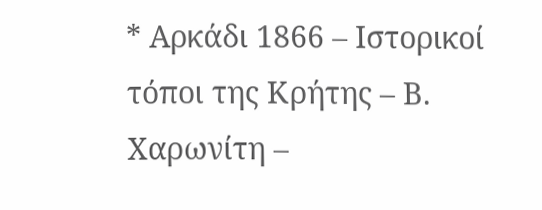* Αρκάδι 1866 – Ιστορικοί τόποι της Κρήτης – Β. Χαρωνίτη –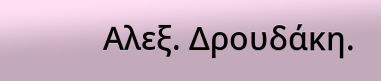Αλεξ. Δρουδάκη.